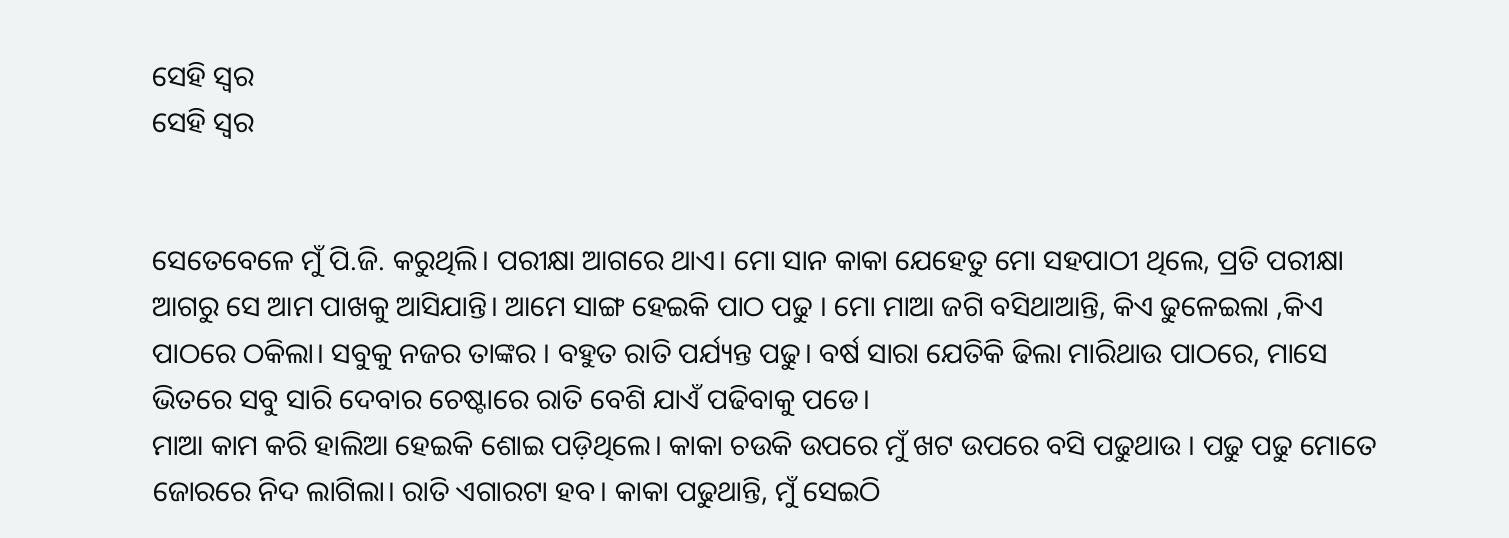ସେହି ସ୍ୱର
ସେହି ସ୍ୱର


ସେତେବେଳେ ମୁଁ ପି.ଜି. କରୁଥିଲି। ପରୀକ୍ଷା ଆଗରେ ଥାଏ। ମୋ ସାନ କାକା ଯେହେତୁ ମୋ ସହପାଠୀ ଥିଲେ, ପ୍ରତି ପରୀକ୍ଷା ଆଗରୁ ସେ ଆମ ପାଖକୁ ଆସିଯାନ୍ତି। ଆମେ ସାଙ୍ଗ ହେଇକି ପାଠ ପଢୁ । ମୋ ମାଆ ଜଗି ବସିଥାଆନ୍ତି, କିଏ ଢୁଳେଇଲା ,କିଏ ପାଠରେ ଠକିଲା। ସବୁକୁ ନଜର ତାଙ୍କର । ବହୁତ ରାତି ପର୍ଯ୍ୟନ୍ତ ପଢୁ। ବର୍ଷ ସାରା ଯେତିକି ଢିଲା ମାରିଥାଉ ପାଠରେ, ମାସେ ଭିତରେ ସବୁ ସାରି ଦେବାର ଚେଷ୍ଟାରେ ରାତି ବେଶି ଯାଏଁ ପଢିବାକୁ ପଡେ।
ମାଆ କାମ କରି ହାଲିଆ ହେଇକି ଶୋଇ ପଡ଼ିଥିଲେ। କାକା ଚଉକି ଉପରେ ମୁଁ ଖଟ ଉପରେ ବସି ପଢୁଥାଉ । ପଢୁ ପଢୁ ମୋତେ ଜୋରରେ ନିଦ ଲାଗିଲା। ରାତି ଏଗାରଟା ହବ। କାକା ପଢୁଥାନ୍ତି, ମୁଁ ସେଇଠି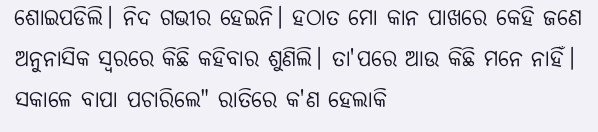ଶୋଇପଡିଲି। ନିଦ ଗଭୀର ହେଇନି। ହଠାତ ମୋ କାନ ପାଖରେ କେହି ଜଣେ ଅନୁନାସିକ ସ୍ୱରରେ କିଛି କହିବାର ଶୁଣିଲି। ତା'ପରେ ଆଉ କିଛି ମନେ ନାହିଁ।
ସକାଳେ ବାପା ପଚାରିଲେ" ରାତିରେ କ'ଣ ହେଲାକି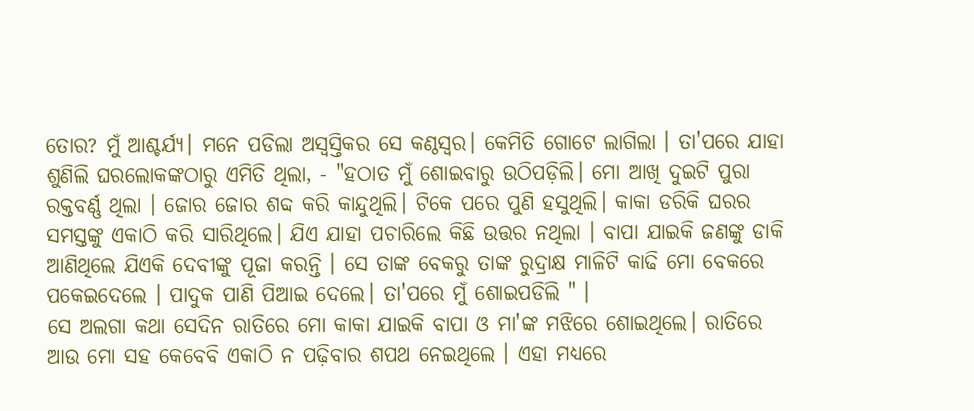ତୋର? ମୁଁ ଆଶ୍ଚର୍ଯ୍ୟ। ମନେ ପଡିଲା ଅସ୍ବସ୍ତିକର ସେ କଣ୍ଠସ୍ୱର। କେମିତି ଗୋଟେ ଲାଗିଲା । ତା'ପରେ ଯାହା ଶୁଣିଲି ଘରଲୋକଙ୍କଠାରୁ ଏମିତି ଥିଲା, - "ହଠାତ ମୁଁ ଶୋଇବାରୁ ଉଠିପଡ଼ିଲି। ମୋ ଆଖି ଦୁଇଟି ପୁରା ରକ୍ତବର୍ଣ୍ଣ ଥିଲା । ଜୋର ଜୋର ଶବ୍ଦ କରି କାନ୍ଦୁଥିଲି। ଟିକେ ପରେ ପୁଣି ହସୁଥିଲି। କାକା ଡରିକି ଘରର ସମସ୍ତଙ୍କୁ ଏକାଠି କରି ସାରିଥିଲେ। ଯିଏ ଯାହା ପଚାରିଲେ କିଛି ଉତ୍ତର ନଥିଲା । ବାପା ଯାଇକି ଜଣଙ୍କୁ ଡାକି ଆଣିଥିଲେ ଯିଏକି ଦେବୀଙ୍କୁ ପୂଜା କରନ୍ତି । ସେ ତାଙ୍କ ବେକରୁ ତାଙ୍କ ରୁଦ୍ରାକ୍ଷ ମାଳିଟି କାଢି ମୋ ବେକରେ ପକେଇଦେଲେ । ପାଦୁକ ପାଣି ପିଆଇ ଦେଲେ। ତା'ପରେ ମୁଁ ଶୋଇପଡିଲି " ।
ସେ ଅଲଗା କଥା ସେଦିନ ରାତିରେ ମୋ କାକା ଯାଇକି ବାପା ଓ ମା'ଙ୍କ ମଝିରେ ଶୋଇଥିଲେ। ରାତିରେ ଆଉ ମୋ ସହ କେବେବି ଏକାଠି ନ ପଢ଼ିବାର ଶପଥ ନେଇଥିଲେ । ଏହା ମଧ୍ୟରେ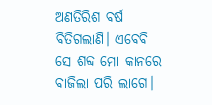ଅଣତିରିଶ ବର୍ଷ ବିତିଗଲାଣି। ଏବେବି ସେ ଶବ୍ଦ ମୋ କାନରେ ବାଜିଲା ପରି ଲାଗେ।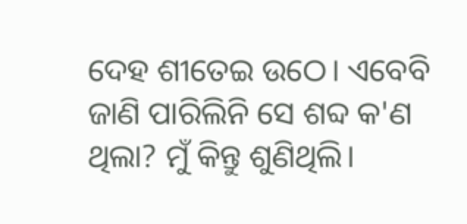ଦେହ ଶୀତେଇ ଉଠେ। ଏବେବି ଜାଣି ପାରିଲିନି ସେ ଶବ୍ଦ କ'ଣ ଥିଲା? ମୁଁ କିନ୍ତୁ ଶୁଣିଥିଲି।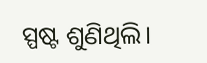ସ୍ପଷ୍ଟ ଶୁଣିଥିଲି।